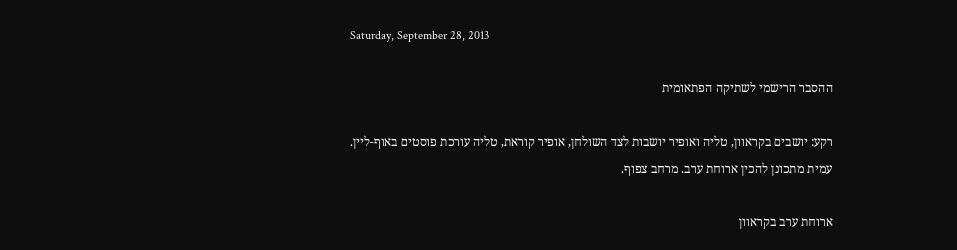Saturday, September 28, 2013

ההסבר הרישמי לשתיקה הפתאומית

רקע: יושבים בקראוון, טליה ואופיר יושבות לצד השולחן, אופיר קוראת, טליה עורכת פוסטים באוף-ליין.
עמית מתכונן להכין ארוחת ערב. מרחב צפוף.

ארוחת ערב בקראוון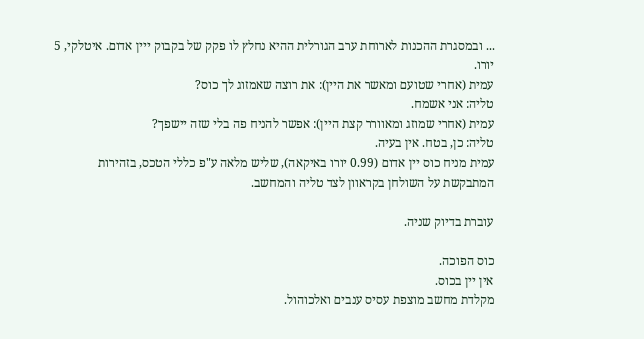... ובמסגרת ההכנות לארוחת ערב הגורלית ההיא נחלץ לו פקק של בקבוק ייין אדום. איטלקי, 5 יורו.
עמית (אחרי שטועם ומאשר את היין): את רוצה שאמזוג לך כוס?
טליה: אני אשמח.
עמית (אחרי שמוזג ומאוורר קצת היין): אפשר להניח פה בלי שזה יישפך?
טליה: כן, בטח. אין בעיה.
עמית מניח כוס יין אדום (0.99 יורו באיקאה), שליש מלאה ע"פ כללי הטכס, בזהירות המתבקשת על השולחן בקראוון לצד טליה והמחשב.

עוברת בדיוק שניה.

כוס הפוכה.
אין יין בכוס.
מקלדת מחשב מוצפת עסיס ענבים ואלכוהול.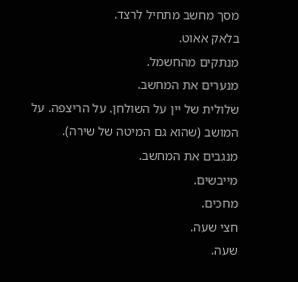מסך מחשב מתחיל לרצד.
בלאק אאוט.
מנתקים מהחשמל.
מנערים את המחשב.
שלולית של יין על השולחן. על הריצפה. על המושב (שהוא גם המיטה של שירה).
מנגבים את המחשב.
מייבשים.
מחכים.
חצי שעה.
שעה.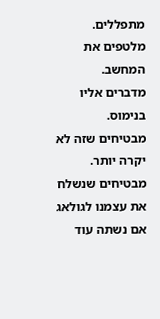מתפללים.
מלטפים את המחשב.
מדברים אליו בנימוס.
מבטיחים שזה לא יקרה יותר.
מבטיחים שנשלח את עצמנו לגולאג אם נשתה עוד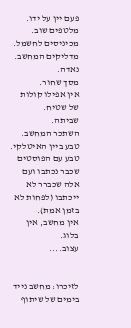פעם יין על ידו.
מלטפים שוב.
מכיניסים לחשמל.
מדליקים המחשב.
נאדה.
מסך שחור.
אין אפילו קולות של שטיח.
שביתה.
השתכר המחשב.
טבע ביין האיטלקי.
טבע עם הפוסטים שכבר נכתבו ועם אלה שכברר לא ייכתבו (לפחות לא בזמן אמת).
אין מחשב, אין בלוג.
עצוב....


לזיכרו: מחשב נייד בימים של שיתוף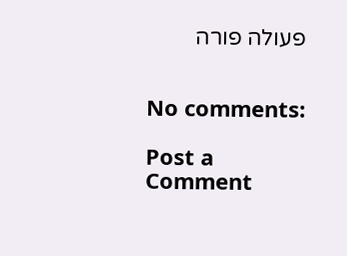פעולה פורה


No comments:

Post a Comment